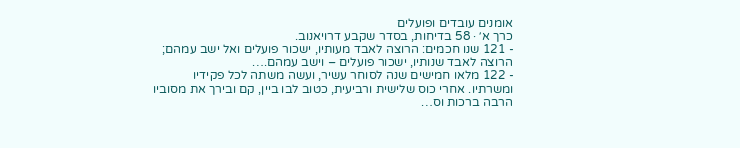אומנים עובדים ופועלים
כרך א׳ · 58 בדיחות, בסדר שקבע דרויאנוב.
- 121 שנו חכמים: הרוצה לאבד מעותיו, ישכור פועלים ואל ישב עמהם; הרוצה לאבד שנותיו, ישכור פועלים – וישב עמהם.…
- 122 מלאו חמישים שנה לסוחר עשיר, ועשה משתה לכל פקידיו ומשרתיו. אחרי כוס שלישית ורביעית, כטוב לבו ביין, קם ובירך את מסוביו הרבה ברכות וס…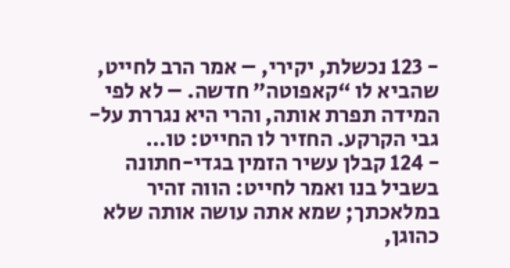- 123 נכשלת, יקירי, – אמר הרב לחייט, שהביא לו “קאפוטה” חדשה. – לא לפי המידה תפרת אותה, והרי היא נגררת על-גבי הקרקע. החזיר לו החייט: טו…
- 124 קבלן עשיר הזמין בגדי-חתונה בשביל בנו ואמר לחייט: הווה זהיר במלאכתך; שמא אתה עושה אותה שלא כהוגן,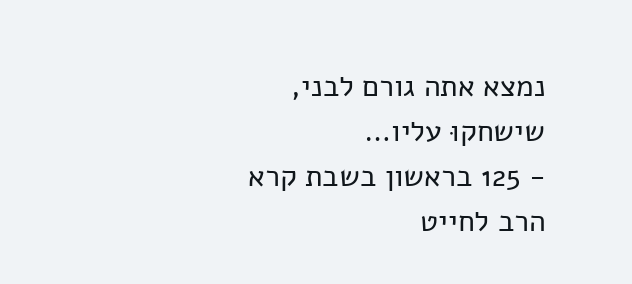נמצא אתה גורם לבני, שישחקוּ עליו…
- 125 בראשון בשבת קרא הרב לחייט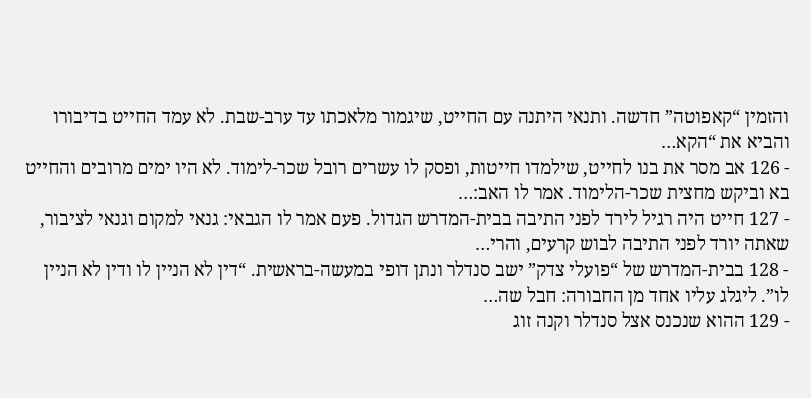והזמין “קאפוטה” חדשה. ותנאי היתנה עם החייט, שיגמור מלאכתו עד ערב-שבת. לא עמד החייט בדיבורו והביא את “הקא…
- 126 אב מסר את בנו לחייט, שילמדו חייטות, ופסק לו עשרים רובל שכר-לימוד. לא היו ימים מרובים והחייט בא וביקש מחצית שכר-הלימוד. אמר לו האב:…
- 127 חייט היה רגיל לירד לפני התיבה בבית-המדרש הגדול. פעם אמר לו הגבאי: גנאי למקום וגנאי לציבור, שאתה יורד לפני התיבה לבוש קרעים, והרי…
- 128 בבית-המדרש של “פועלי צדק” ישב סנדלר ונתן דופי במעשה-בראשית. “דין לא הניין לו ודין לא הניין לו”. ליגלג עליו אחד מן החבורה: חבל שה…
- 129 ההוא שנכנס אצל סנדלר וקנה זוג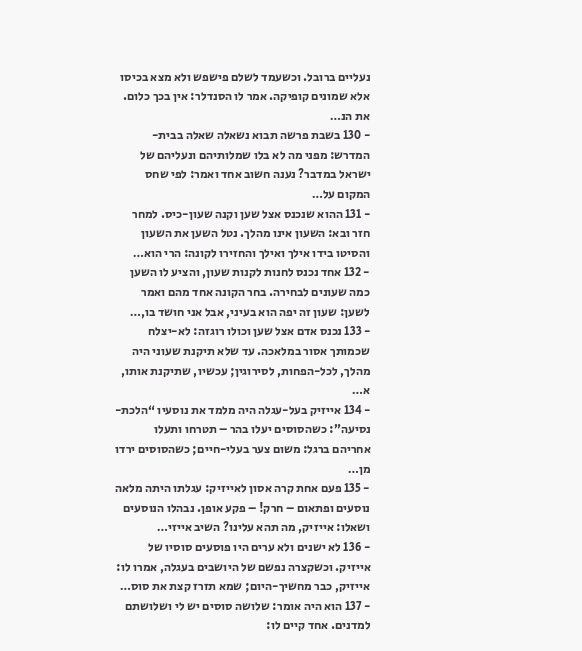נעליים ברובל. וכשעמד לשלם פישפש ולא מצא בכיסו אלא שמונים קופיקה. אמר לו הסנדלר: אין בכך כלום. את הנ…
- 130 בשבת פרשה תבוא נשאלה שאלה בבית-המדרש: מפני מה לא בלו שמלותיהם ונעליהם של ישראל במדבר? נענה חשוב אחד ואמר: לפי שחס המקום על…
- 131 ההוא שנכנס אצל שען וקנה שעון-כיס. למחר חזר ובא: השעון אינו מהלך. נטל השען את השעון והסיטו בידו אילך ואילך והחזירו לקונה: הרי הוא…
- 132 אחד נכנס לחנות לקנות שעון, והציע לו השען כמה שעונים לבחירה. בחר הקונה אחד מהם ואמר לשען: שעון זה יפה הוא בעיני, אבל אני חושד בו,…
- 133 נכנס אדם אצל שען וכולו רוגזה: לא-יצלח שכמותך אסור במלאכה. עד שלא תיקנת שעוני היה מהלך, לכל-הפחות, לסירוגין; עכשיו, שתיקנת אותו, א…
- 134 אייזיק בעל-עגלה היה מלמד את נוסעיו “הלכת-נסיעה”: כשהסוסים יעלו בהר – תטרחו ותעלו אחריהם ברגל: משום צער בעלי-חיים; כשהסוסים ירדו מן…
- 135 פעם אחת קרה אסון לאייזיק: עגלתו היתה מלאה נוסעים ופתאום – חרק! – פקע אופן. נבהלו הנוסעים ושאלו: אייזיק, מה תהא עלינו? השיב אייזי…
- 136 לא ישנים ולא ערים היו פוסעים סוסיו של אייזיק. וכשקצרה נפשם של היושבים בעגלה, אמרו לו: אייזיק, כבר מחשיך-היום; שמא תזרז קצת את סוס…
- 137 הוא היה אומר: שלושה סוסים יש לי ושלושתם למדנים. אחד קיים לו: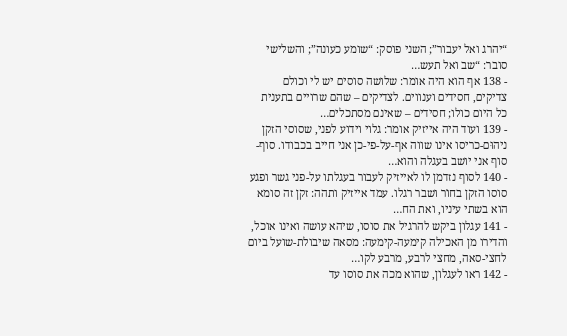“יהרג ואל יעבור”; השני פוסק: “שומע כעונה”; והשלישי סובר: “שב ואל תעש…
- 138 אף הוא היה אומר: שלושה סוסים יש לי וכולם צדיקים, חסידים וענווים. לצדיקים – שהם שרויים בתענית כל היום כולו; חסידים – שאינם מסתכלים…
- 139 ועוד היה אייזיק אומר: גלוי וידוע לפני, שסוסי הזקן ניהוּם-כריסו אינו שווה אף-על-פי-כן אני חייב בכבודו. סוף-סוף אני יושב בעגלה והוא…
- 140 לסוף נזדמן לו לאייזיק לעבור בעגלתו על-פני גשר ופגע סוסו הזקן בחוֹר ושבר רגלו. עמד אייזיק ותהה: זקן זה סומא הוא בשתי עיניו, ואת הח…
- 141 עגלון ביקש להרגיל את סוסו, שיהא עושה ואינו אוכל, והדירו מן האכילה קימעה-קימעה: מסאה שיבולת-שועל ביום לחצי-סאה, מחצי לרבע, מרבע לקו…
- 142 ראו לעגלון, שהוא מכה את סוסו עד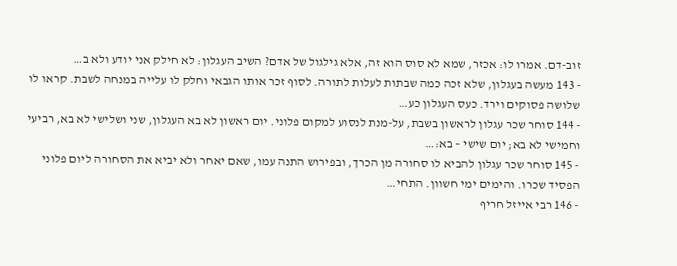זוב-דם. אמרו לו: אכזר, שמא לא סוס הוא זה, אלא גילגול של אדם? השיב העגלון: לא חילק אני יודע ולא ב…
- 143 מעשה בעגלון, שלא זכה כמה שבתות לעלות לתורה. לסוף זכר אותו הגבאי וחלק לו עלייה במנחה לשבת. קראו לו שלושה פסוקים וירד. כעס העגלון כע…
- 144 סוחר שכר עגלון לראשון בשבת, על-מנת לנסוע למקום פלוני. יום ראשון לא בא העגלון, שני ושלישי לא בא, רביעי וחמישי לא בא; יום שישי – בא:…
- 145 סוחר שכר עגלון להביא לו סחורה מן הכרך, ובפירוש התנה עמו, שאם יאחר ולא יביא את הסחורה ליום פלוני הפסיד שכרו. והימים ימי חשוון. התחי…
- 146 רבי אייזל חריף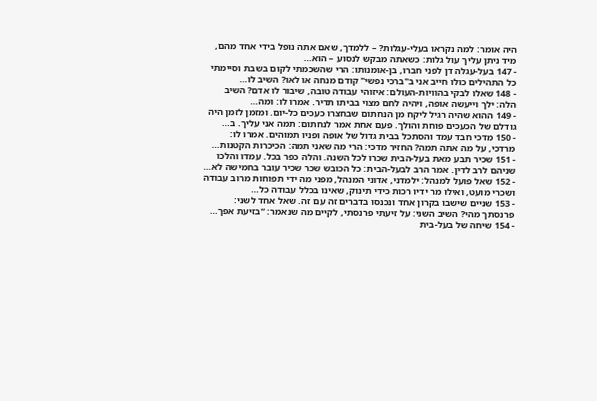היה אומר: למה נקראו בעלי-עגלות? – ללמדך, שאם אתה נופל בידי אחד מהם, מיד ניתן עליך עול גלות: כשאתה מבקש לנסוע – הוא…
- 147 בעל-עגלה דן לפני חברו, בן-אומנותו: הרי שהשכמתי לקום בשבת וסיימתי כל התהילים כולו חייב אני ב"ברכי נפשי" קודם מנחה או לאו? השיב לו…
- 148 שאלו לבקי בהוויות-העולם: איזוהי עבודה טובה, שיבור לו אדם? השיב הלה: ילך וייעשה אופה, ויהיה לחם מצוי בביתו תדיר. אמרו לו: ומה…
- 149 ההוא שהיה רגיל ליקח מן הנחתום שבחצרו כעכים כל-יום. ומזמן לזמן היה גודלם של הכעכים פוחת והולך. פעם אחת אמר לנחתום: תמה אני עליך. ב…
- 150 מדכי חבד עמד והסתכל בבית גדול של אופה ופניו תמוהים. אמרו לו: מרדכי, על מה אתה תמה? החזיר מדכי: הרי מה שאני תמה: הכיכרות הקטנות…
- 151 שכיר תבע מאת בעל-הבית שכרו לכל השנה. והלה כפר בכל. עמדו והלכו שניהם לרב לדין. אמר הרב לבעל-הבית: כל הכובש שכר שכיר עובר בחמישה לא…
- 152 שאל פועל למנהל: ילמדני, אדוני המנהל, מפני מה ידי תפוחות מרוב עבודה ושכרי מועט, ואילו מר ידיו רכות כידי תינוק, שאינו בכלל עבודה כל…
- 153 שניים שישבו בקרון אחד ונכנסו בדברים זה עם זה. שאל אחד לשני: פרנסתך מהי? השיב השני: על זיעתי פרנסתי, לקיים מה שנאמר: “בזיעת אפך…
- 154 שיחה של בעל-בית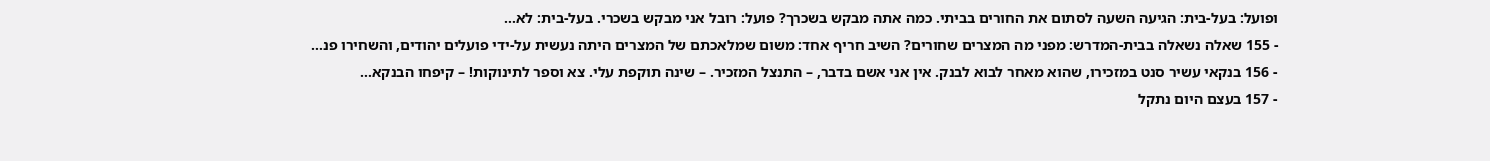ופועל: בעל-בית: הגיעה השעה לסתום את החורים בביתי. כמה אתה מבקש בשכרך? פועל: רובל אני מבקש בשכרי. בעל-בית: לא…
- 155 שאלה נשאלה בבית-המדרש: מפני מה המצרים שחורים? השיב חריף אחד: משום שמלאכתם של המצרים היתה נעשית על-ידי פועלים יהודים, והשחירו פנ…
- 156 בנקאי עשיר סנט במזכירו, שהוא מאחר לבוא לבנק. אין אני אשם בדבר, – התנצל המזכיר. – שינה תוקפת עלי. צא וספר לתינוקות! – קיפחו הבנקא…
- 157 בעצם היום נתקל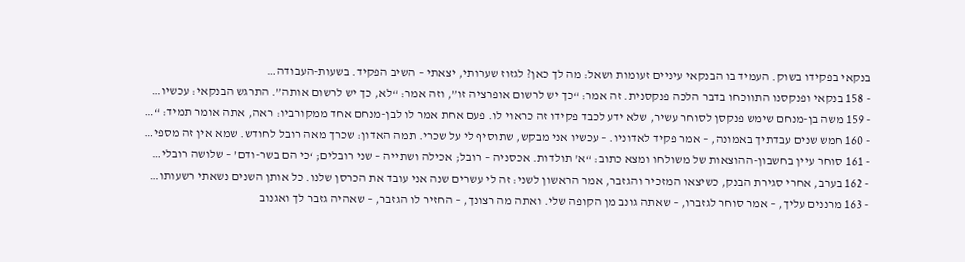בנקאי בפקידו בשוק. העמיד בו הבנקאי עיניים זעומות ושאל: מה לך כאן? לגזוז שערותי, יצאתי – השיב הפקיד. בשעות-העבודה…
- 158 בנקאי ופנקסנו התווכחו בדבר הלכה פנקסנית. זה אמר: “כך יש לרשום אופרציה זו”, וזה אמר: “לא, כך יש לרשום אותה”. התרגש הבנקאי: עכשיו…
- 159 משה בן-מנחם שימש פנקסן לסוחר עשיר, שלא ידע לכבד פקידו זה כראוי לו. פעם אחת אמר לו לבן-מנחם אחד ממקורביו: ראה, אתה אומר תמיד: “…
- 160 חמש שנים עבדתיך באמונה, – אמר פקיד לאדוניו. – עכשיו אני מבקש, שתוסיף לי על שכרי. תמה האדון: שכרך מאה רובל לחודש. שמא אין זה מספי…
- 161 סוחר עיין בחשבון-ההוצאות של משולחו ומצא כתוב: “א' תולדות. אכסניה – רובל; אכילה ושתייה – שני רובלים; ‘כי הם בשר-ודם’ – שלושה רובלי…
- 162 בערב, אחרי סגירת הבנק, כשיצאו המזכיר והגזבר, אמר הראשון לשני: זה לי עשרים שנה אני עובד את הכרסן שלנו. כל אותן השנים נשאתי רשעותו…
- 163 מרננים עליך, – אמר סוחר לגזברו, – שאתה גונב מן הקופה שלי. ואתה מה רצונך, – החזיר לו הגזבר, – שאהיה גזבר לך ואגנוב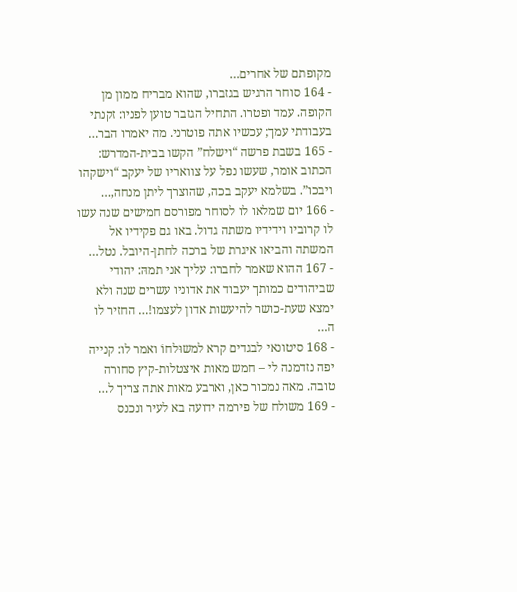מקופתם של אחרים…
- 164 סוחר הרגיש בגזברו, שהוא מבריח ממון מן הקופה. עמד ופטרו. התחיל הגזבר טוען לפניו: זקנתי בעבודתי עמך; עכשיו אתה פוטרני. מה יאמרו הבר…
- 165 בשבת פרשה “וישלח” הקשו בבית-המדרש: הכתוב אומר, שעשו נפל על צוואריו של יעקב “וישקהו ויבכו”. בשלמא יעקב בכה, שהוצרך ליתן מנחה,…
- 166 יום שמלאו לו לסוחר מפורסם חמישים שנה עשו לו קרוביו וידידיו משתה גדול. באו גם פקידיו אל המשתה והביאו איגרת של ברכה לחתן-היובל. נטל…
- 167 ההוא שאמר לחברו: עליך אני תמהּ: יהודי שביהודים כמותך יעבוד את אדוניו עשרים שנה ולא ימצא שעת-כושר להיעשות אדון לעצמו!… החזיר לו ה…
- 168 סיטונאי לבגדים קרא למשוּלחוֹ ואמר לו: קנייה יפה נזדמנה לי – חמש מאות איצטלות-קיץ סחורה טובה. מאה נמכור כאן, וארבע מאות אתה צריך ל…
- 169 משולח של פירמה ידועה בא לעיר ונכנס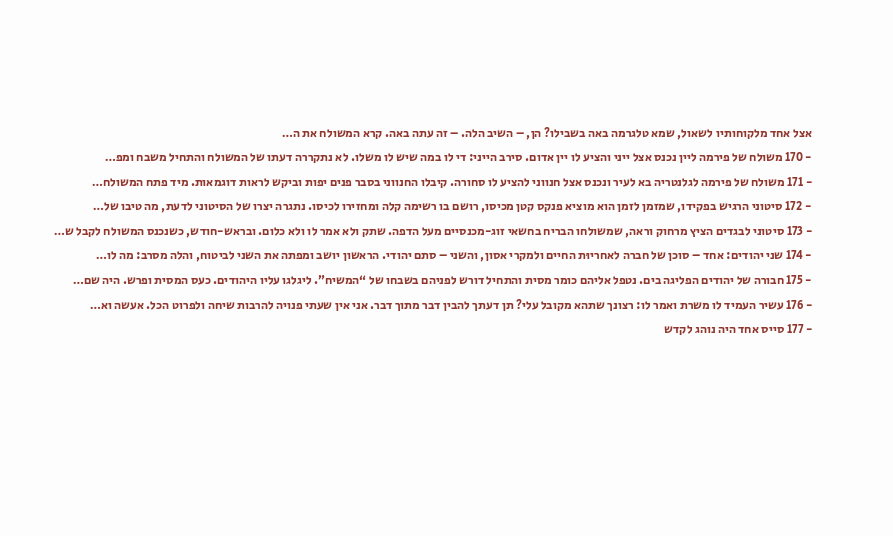אצל אחד מלקוחותיו לשאול, שמא טלגרמה באה בשבילו? הן, – השיב הלה. – זה עתה באה. קרא המשולח את ה…
- 170 משולח של פירמה ליין נכנס אצל ייני והציע לו יין אדום. סירב הייני: די לו במה שיש לו משלו. לא נתקררה דעתו של המשולח והתחיל משבח ומפ…
- 171 משולח של פירמה לגלנטריה בא לעיר ונכנס אצל חנווני להציע לו סחורה. קיבלו החנווני בסבר פנים יפות וביקש לראות דוגמאות. מיד פתח המשולח…
- 172 סיטוני הרגיש בפקידו, שמזמן לזמן הוא מוציא פנקס קטן מכיסו, רושם בו רשימה קלה ומחזירו לכיסו. נתגרה יצרו של הסיטוני לדעת, מה טיבו של…
- 173 סיטוני לבגדים הציץ מרחוק וראה, שמשולחו הבריח בחשאי זוג-מכנסיים מעל הדפה. שתק ולא אמר לו ולא כלום. ובראש-חודש, כשנכנס המשולח לקבל ש…
- 174 שני יהודים: אחד – סוכן של חברה לאחריוּת החיים ולמקרי אסון, והשני – סתם יהודי. הראשון יושב ומפתה את השני לביטוח, והלה מסרב: מה לו…
- 175 חבורה של יהודים הפליגה בים. נטפל אליהם כומר מסית והתחיל דורש לפניהם בשבחו של “המשיח”. ליגלגו עליו היהודים. כעס המסית ופרש. היה שם…
- 176 עשיר העמיד לו משרת ואמר לו: רצונך שתהא מקובל עלי? תן דעתך להבין דבר מתוך דבר. אני אין שעתי פנויה להרבות שיחה ולפרוט הכל. אעשה וא…
- 177 סייס אחד היה נוהג לקדש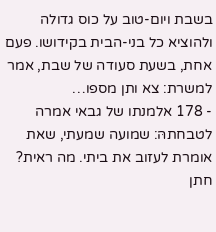בשבת ויום-טוב על כוס גדולה ולהוציא כל בני-הבית בקידושו. פעם אחת, בשעת סעודה של שבת, אמר למשרת: צא ותן מספו…
- 178 אלמנתו של גבאי אמרה לטבחתהּ: שמועה שמעתי, שאת אומרת לעזוב את ביתי. מה ראית? חתן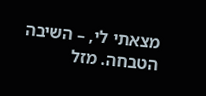מצאתי לי, – השיבה הטבחה. מזל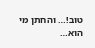טוב!… והחתן מי הוא…